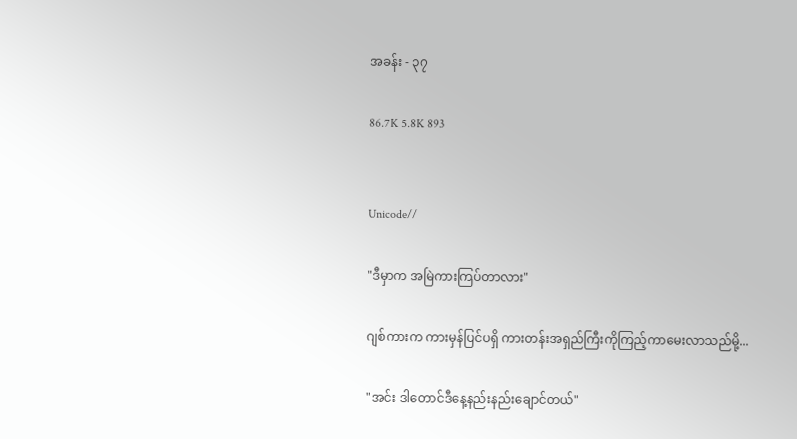အခန်း - ၃၇

86.7K 5.8K 893


Unicode//

"ဒီမှာက အမြဲကားကြပ်တာလား"

ဂျစ်ကားက ကားမှန်ပြင်ပရှိ ကားတန်းအရှည်ကြီးကိုကြည့်ကာမေးလာသည်မို့...

"အင်း ဒါတောင်ဒီနေ့နည်းနည်းချောင်တယ်"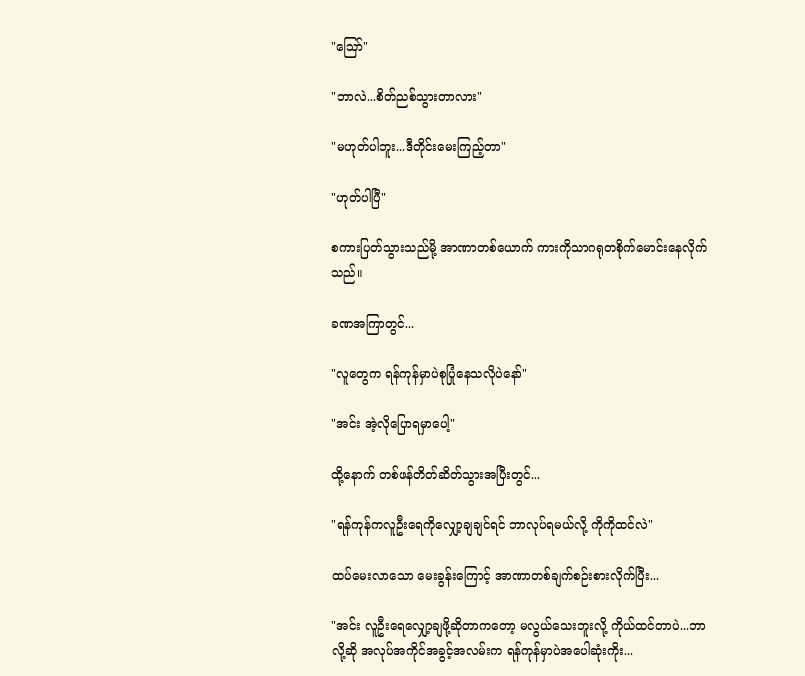"ဪ"

"ဘာလဲ...စိတ်ညစ်သွားတာလား"

"မဟုတ်ပါဘူး...ဒီတိုင်းမေးကြည့်တာ"

"ဟုတ်ပါပြီ"

စကားပြတ်သွားသည်မို့ အာဏာတစ်ယောက် ကားကိုသာဂရုတစိုက်မောင်းနေလိုက်သည်။

ခဏအကြာတွင်...

"လူတွေက ရန်ကုန်မှာပဲစုပြုံနေသလိုပဲနော်"

"အင်း အဲ့လိုပြောရမှာပေါ့"

ထို့နောက် တစ်ဖန်တိတ်ဆိတ်သွားအပြီးတွင်...

"ရန်ကုန်ကလူဦးရေကိုလျှော့ချချင်ရင် ဘာလုပ်ရမယ်လို့ ကိုကိုထင်လဲ"

ထပ်မေးလာသော မေးခွန်းကြောင့် အာဏာတစ်ချက်စဉ်းစားလိုက်ပြီး...

"အင်း လူဦးရေလျှော့ချဖို့ဆိုတာကတော့ မလွယ်သေးဘူးလို့ ကိုယ်ထင်တာပဲ...ဘာလို့ဆို အလုပ်အကိုင်အခွင့်အလမ်းက ရန်ကုန်မှာပဲအပေါဆုံးကိုး...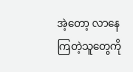အဲ့တော့ လာနေကြတဲ့သူတွေကို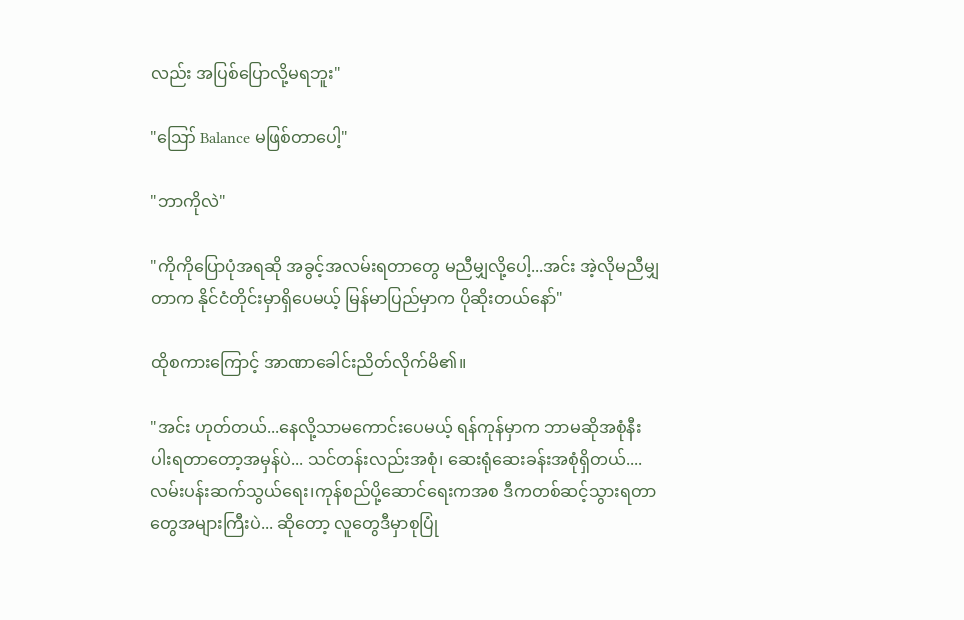လည်း အပြစ်ပြောလို့မရဘူး"

"ဪ Balance မဖြစ်တာပေါ့"

"ဘာကိုလဲ"

"ကိုကိုပြောပုံအရဆို အခွင့်အလမ်းရတာတွေ မညီမျှလို့ပေါ့...အင်း အဲ့လိုမညီမျှတာက နိုင်ငံတိုင်းမှာရှိပေမယ့် မြန်မာပြည်မှာက ပိုဆိုးတယ်နော်"

ထိုစကားကြောင့် အာဏာခေါင်းညိတ်လိုက်မိ၏။

"အင်း ဟုတ်တယ်...နေလို့သာမကောင်းပေမယ့် ရန်ကုန်မှာက ဘာမဆိုအစုံနီးပါးရတာတော့အမှန်ပဲ... သင်တန်းလည်းအစုံ၊ ဆေးရုံဆေးခန်းအစုံရှိတယ်.... လမ်းပန်းဆက်သွယ်ရေး၊ကုန်စည်ပို့ဆောင်ရေးကအစ ဒီကတစ်ဆင့်သွားရတာတွေအများကြီးပဲ... ဆိုတော့ လူတွေဒီမှာစုပြုံ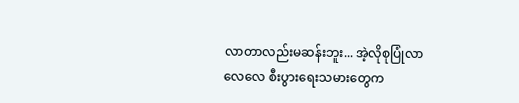လာတာလည်းမဆန်းဘူး... အဲ့လိုစုပြုံလာလေလေ စီးပွားရေးသမားတွေက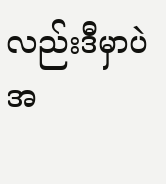လည်းဒီမှာပဲအ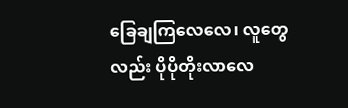ခြေချကြလေလေ၊ လူတွေလည်း ပိုပိုတိုးလာလေ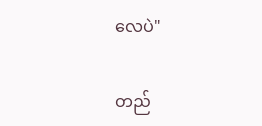လေပဲ"

တည်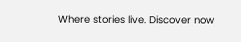Where stories live. Discover now